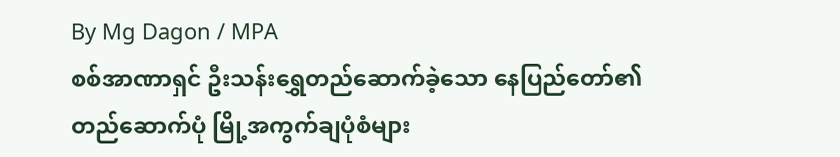By Mg Dagon / MPA
စစ်အာဏာရှင် ဦးသန်းရွှေတည်ဆောက်ခဲ့သော နေပြည်တော်၏ တည်ဆောက်ပုံ မြို့အကွက်ချပုံစံများ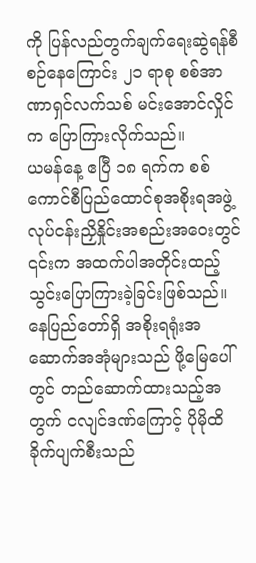ကို ပြန်လည်တွက်ချက်ရေးဆွဲရန်စီစဉ်နေကြောင်း ၂၁ ရာစု စစ်အာဏာရှင်လက်သစ် မင်းအောင်လှိုင်က ပြောကြားလိုက်သည်။
ယမန်နေ့ ဧပြီ ၁၈ ရက်က စစ်ကောင်စီပြည်ထောင်စုအစိုးရအဖွဲ့ လုပ်ငန်းညှိနှိုင်းအစည်းအဝေးတွင် ၎င်းက အထက်ပါအတိုင်းထည့်သွင်းပြောကြားခဲ့ခြင်းဖြစ်သည်။
နေပြည်တော်ရှိ အစိုးရရုံးအဆောက်အအုံများသည် ဖို့မြေပေါ်တွင် တည်ဆောက်ထားသည့်အတွက် ငလျင်ဒဏ်ကြောင့် ပိုမိုထိခိုက်ပျက်စီးသည်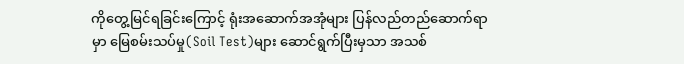ကိုတွေ့မြင်ရခြင်းကြောင့် ရုံးအဆောက်အအုံများ ပြန်လည်တည်ဆောက်ရာမှာ မြေစမ်းသပ်မှု(Soil Test)များ ဆောင်ရွက်ပြီးမှသာ အသစ်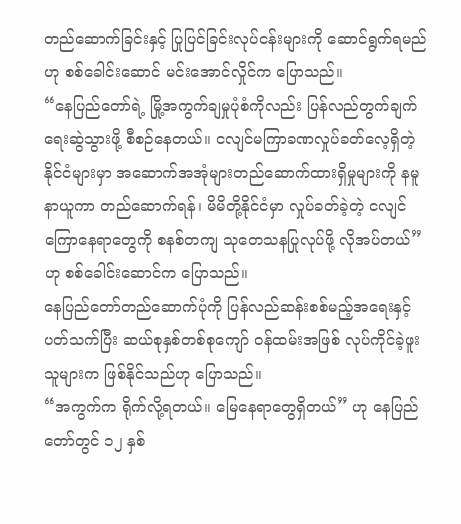တည်ဆောက်ခြင်းနှင့် ပြုပြင်ခြင်းလုပ်ငန်းများကို ဆောင်ရွက်ရမည်ဟု စစ်ခေါင်းဆောင် မင်းအောင်လှိုင်က ပြောသည်။
“နေပြည်တော်ရဲ့ မြို့အကွက်ချမှုပုံစံကိုလည်း ပြန်လည်တွက်ချက်ရေးဆွဲသွားဖို့ စီစဉ်နေတယ်။ ငလျင်မကြာခဏလှုပ်ခတ်လေ့ရှိတဲ့နိုင်ငံများမှာ အဆောက်အအုံများတည်ဆောက်ထားရှိမှုများကို နမူနာယူကာ တည်ဆောက်ရန်၊ မိမိတို့နိုင်ငံမှာ လှုပ်ခတ်ခဲ့တဲ့ ငလျင်ကြောနေရာတွေကို စနစ်တကျ သုတေသနပြုလုပ်ဖို့ လိုအပ်တယ်” ဟု စစ်ခေါင်းဆောင်က ပြောသည်။
နေပြည်တော်တည်ဆောက်ပုံကို ပြန်လည်ဆန်းစစ်မည့်အရေးနှင့်ပတ်သက်ပြီး ဆယ်စုနှစ်တစ်စုကျော် ဝန်ထမ်းအဖြစ် လုပ်ကိုင်ခဲ့ဖူးသူများက ဖြစ်နိုင်သည်ဟု ပြောသည်။
“အကွက်က ရိုက်လို့ရတယ်။ မြေနေရာတွေရှိတယ်” ဟု နေပြည်တော်တွင် ၁၂ နှစ်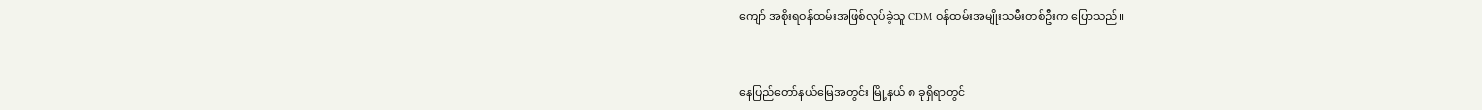ကျော် အစိုးရဝန်ထမ်းအဖြစ်လုပ်ခဲ့သူ CDM ဝန်ထမ်းအမျိုးသမီးတစ်ဦးက ပြောသည်။



နေပြည်တော်နယ်မြေအတွင်း မြို့နယ် ၈ ခုရှိရာတွင်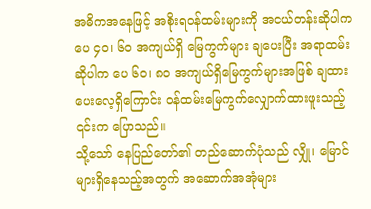အဓိကအနေဖြင့် အစိုးရဝန်ထမ်းများကို အငယ်တန်းဆိုပါက ပေ ၄၀၊ ၆၀ အကျယ်ရှိ မြေကွက်များ ချပေးပြီး အရာထမ်းဆိုပါက ပေ ၆၀၊ ၈၀ အကျယ်ရှိမြေကွက်များအဖြစ် ချထားပေးလေ့ရှိကြောင်း ဝန်ထမ်းမြေကွက်လျှောက်ထားဖူးသည့် ၎င်းက ပြောသည်။
သို့သော် နေပြည်တော်၏ တည်ဆောက်ပုံသည် လျှို၊ မြောင်များရှိနေသည့်အတွက် အဆောက်အအုံများ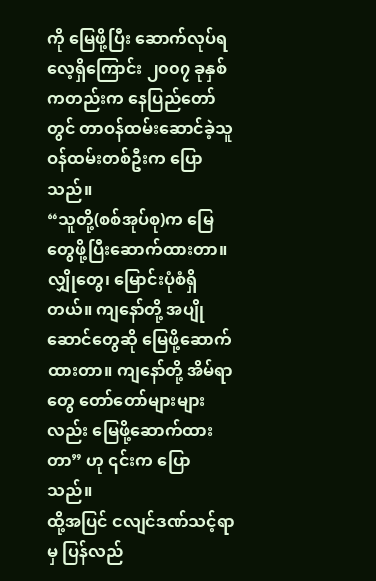ကို မြေဖို့ပြီး ဆောက်လုပ်ရလေ့ရှိကြောင်း ၂၀၀၇ ခုနှစ်ကတည်းက နေပြည်တော်တွင် တာဝန်ထမ်းဆောင်ခဲ့သူ ဝန်ထမ်းတစ်ဦးက ပြောသည်။
“သူတို့(စစ်အုပ်စု)က မြေတွေဖို့ပြီးဆောက်ထားတာ။ လျှိုတွေ၊ မြောင်းပုံစံရှိတယ်။ ကျနော်တို့ အပျိုဆောင်တွေဆို မြေဖို့ဆောက်ထားတာ။ ကျနော်တို့ အိမ်ရာတွေ တော်တော်များများလည်း မြေဖို့ဆောက်ထားတာ” ဟု ၎င်းက ပြောသည်။
ထို့အပြင် ငလျင်ဒဏ်သင့်ရာမှ ပြန်လည်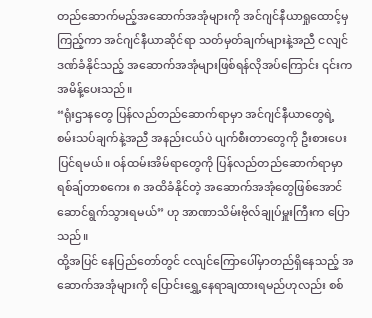တည်ဆောက်မည့်အဆောက်အအုံများကို အင်ဂျင်နီယာရှုထောင့်မှ ကြည့်ကာ အင်ဂျင်နီယာဆိုင်ရာ သတ်မှတ်ချက်များနဲ့အညီ ငလျင်ဒဏ်ခံနိုင်သည့် အဆောက်အအုံများဖြစ်ရန်လိုအပ်ကြောင်း ၎င်းက အမိန့်ပေးသည်။
“ရုံးဌာနတွေ ပြန်လည်တည်ဆောက်ရာမှာ အင်ဂျင်နီယာတွေရဲ့ စမ်းသပ်ချက်နဲ့အညီ အနည်းငယ်ပဲ ပျက်စီးတာတွေကို ဦးစားပေးပြင်ရမယ်။ ဝန်ထမ်းအိမ်ရာတွေကို ပြန်လည်တည်ဆောက်ရာမှာ ရစ်ချ်တာစကေး ၈ အထိခံနိုင်တဲ့ အဆောက်အအုံတွေဖြစ်အောင် ဆောင်ရွက်သွားရမယ်” ဟု အာဏာသိမ်းဗိုလ်ချုပ်မှူးကြီးက ပြောသည်။
ထို့အပြင် နေပြည်တော်တွင် ငလျင်ကြောပေါ်မှာတည်ရှိနေသည့် အဆောက်အအုံများကို ပြောင်းရွှေ့နေရာချထားရမည်ဟုလည်း စစ်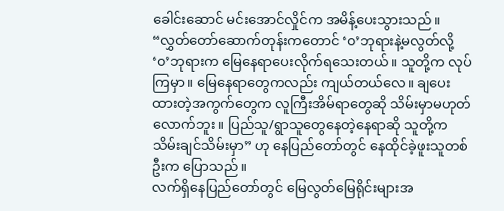ခေါင်းဆောင် မင်းအောင်လှိုင်က အမိန့်ပေးသွားသည်။
“လွှတ်တော်ဆောက်တုန်းကတောင် ‘၀’ဘုရားနဲ့မလွတ်လို့ ‘၀’ဘုရားက မြေနေရာပေးလိုက်ရသေးတယ်။ သူတို့က လုပ်ကြမှာ။ မြေနေရာတွေကလည်း ကျယ်တယ်လေ။ ချပေးထားတဲ့အကွက်တွေက လူကြီးအိမ်ရာတွေဆို သိမ်းမှာမဟုတ်လောက်ဘူး။ ပြည်သူ/ရွာသူတွေနေတဲ့နေရာဆို သူတို့က သိမ်းချင်သိမ်းမှာ” ဟု နေပြည်တော်တွင် နေထိုင်ခဲ့ဖူးသူတစ်ဦးက ပြောသည်။
လက်ရှိနေပြည်တော်တွင် မြေလွတ်မြေရိုင်းများအ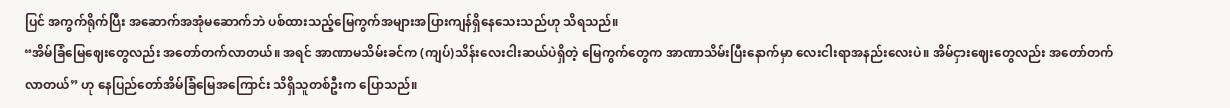ပြင် အကွက်ရိုက်ပြီး အဆောက်အအုံမဆောက်ဘဲ ပစ်ထားသည့်မြေကွက်အများအပြားကျန်ရှိနေသေးသည်ဟု သိရသည်။
“အိမ်ခြံမြေဈေးတွေလည်း အတော်တက်လာတယ်။ အရင် အာဏာမသိမ်းခင်က (ကျပ်)သိန်းလေးငါးဆယ်ပဲရှိတဲ့ မြေကွက်တွေက အာဏာသိမ်းပြီးနောက်မှာ လေးငါးရာအနည်းလေးပဲ။ အိမ်ငှားဈေးတွေလည်း အတော်တက်လာတယ်” ဟု နေပြည်တော်အိမ်ခြံမြေအကြောင်း သိရှိသူတစ်ဦးက ပြောသည်။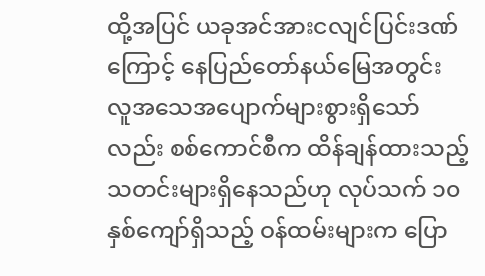ထို့အပြင် ယခုအင်အားငလျင်ပြင်းဒဏ်ကြောင့် နေပြည်တော်နယ်မြေအတွင်း လူအသေအပျောက်များစွားရှိသော်လည်း စစ်ကောင်စီက ထိန်ချန်ထားသည့် သတင်းများရှိနေသည်ဟု လုပ်သက် ၁၀ နှစ်ကျော်ရှိသည့် ဝန်ထမ်းများက ပြော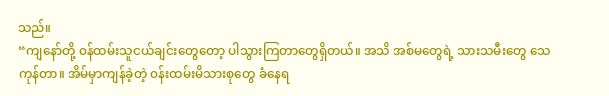သည်။
“ကျနော်တို့ ၀န်ထမ်းသူငယ်ချင်းတွေတော့ ပါသွားကြတာတွေရှိတယ်။ အသိ အစ်မတွေရဲ့ သားသမီးတွေ သေကုန်တာ။ အိမ်မှာကျန်ခဲ့တဲ့ ၀န်းထမ်းမိသားစုတွေ ခံနေရ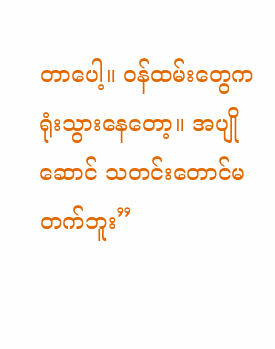တာပေါ့။ ၀န်ထမ်းတွေက ရုံးသွားနေတော့။ အပျိုဆောင် သတင်းတောင်မတက်ဘူး”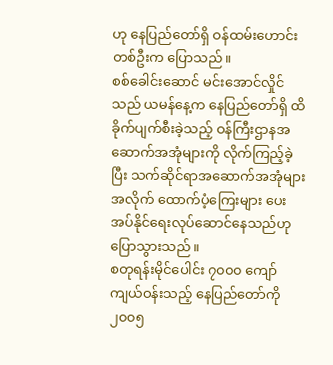ဟု နေပြည်တော်ရှိ ဝန်ထမ်းဟောင်းတစ်ဦးက ပြောသည်။
စစ်ခေါင်းဆောင် မင်းအောင်လှိုင်သည် ယမန်နေ့က နေပြည်တော်ရှိ ထိခိုက်ပျက်စီးခဲ့သည့် ဝန်ကြီးဌာနအဆောက်အအုံများကို လိုက်ကြည့်ခဲ့ပြီး သက်ဆိုင်ရာအဆောက်အအုံများအလိုက် ထောက်ပံ့ကြေးများ ပေးအပ်နိုင်ရေးလုပ်ဆောင်နေသည်ဟု ပြောသွားသည်။
စတုရန်းမိုင်ပေါင်း ၇၀၀၀ ကျော်ကျယ်ဝန်းသည့် နေပြည်တော်ကို ၂၀၀၅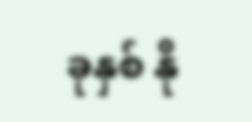ခုနှစ် နို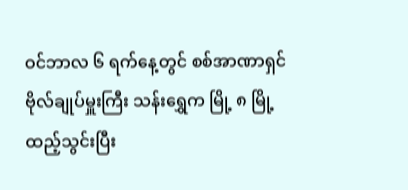ဝင်ဘာလ ၆ ရက်နေ့တွင် စစ်အာဏာရှင် ဗိုလ်ချုပ်မှူးကြီး သန်းရွှေက မြို့ ၈ မြို့ထည့်သွင်းပြီး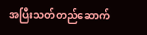အပြီးသတ်တည်ဆောက်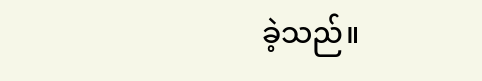ခဲ့သည်။